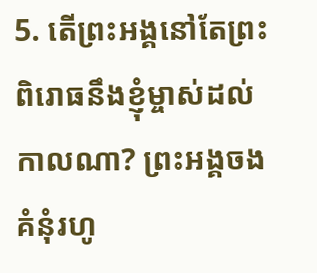5. តើព្រះអង្គនៅតែព្រះពិរោធនឹងខ្ញុំម្ចាស់ដល់កាលណា? ព្រះអង្គចងគំនុំរហូ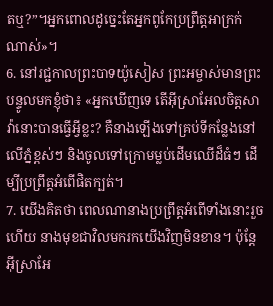តឬ?”។អ្នកពោលដូច្នេះតែអ្នកពូកែប្រព្រឹត្តអាក្រក់ណាស់»។
6. នៅរជ្ជកាលព្រះបាទយ៉ូសៀស ព្រះអម្ចាស់មានព្រះបន្ទូលមកខ្ញុំថា៖ «អ្នកឃើញទេ តើអ៊ីស្រាអែលចិត្តសាវ៉ានោះបានធ្វើអ្វីខ្លះ? គឺនាងឡើងទៅគ្រប់ទីកន្លែងនៅលើភ្នំខ្ពស់ៗ និងចូលទៅក្រោមម្លប់ដើមឈើដ៏ធំៗ ដើម្បីប្រព្រឹត្តអំពើផិតក្បត់។
7. យើងគិតថា ពេលណានាងប្រព្រឹត្តអំពើទាំងនោះរួចហើយ នាងមុខជាវិលមករកយើងវិញមិនខាន។ ប៉ុន្តែ អ៊ីស្រាអែ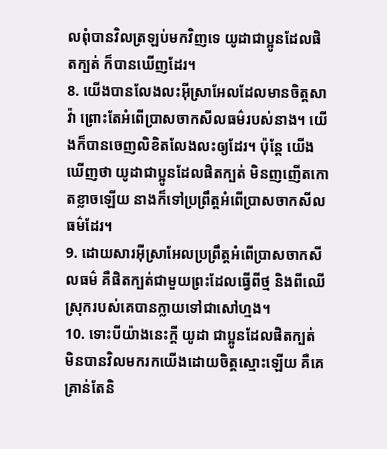លពុំបានវិលត្រឡប់មកវិញទេ យូដាជាប្អូនដែលផិតក្បត់ ក៏បានឃើញដែរ។
8. យើងបានលែងលះអ៊ីស្រាអែលដែលមានចិត្តសាវ៉ា ព្រោះតែអំពើប្រាសចាកសីលធម៌របស់នាង។ យើងក៏បានចេញលិខិតលែងលះឲ្យដែរ។ ប៉ុន្តែ យើងឃើញថា យូដាជាប្អូនដែលផិតក្បត់ មិនញញើតកោតខ្លាចឡើយ នាងក៏ទៅប្រព្រឹត្តអំពើប្រាសចាកសីលធម៌ដែរ។
9. ដោយសារអ៊ីស្រាអែលប្រព្រឹត្តអំពើប្រាសចាកសីលធម៌ គឺផិតក្បត់ជាមួយព្រះដែលធ្វើពីថ្ម និងពីឈើ ស្រុករបស់គេបានក្លាយទៅជាសៅហ្មង។
10. ទោះបីយ៉ាងនេះក្ដី យូដា ជាប្អូនដែលផិតក្បត់ មិនបានវិលមករកយើងដោយចិត្តស្មោះឡើយ គឺគេគ្រាន់តែនិ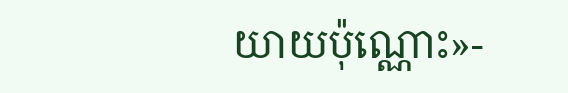យាយប៉ុណ្ណោះ»-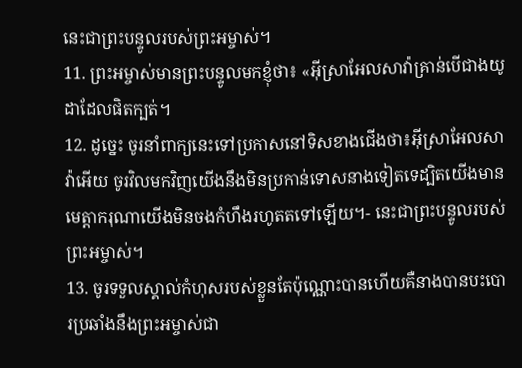នេះជាព្រះបន្ទូលរបស់ព្រះអម្ចាស់។
11. ព្រះអម្ចាស់មានព្រះបន្ទូលមកខ្ញុំថា៖ «អ៊ីស្រាអែលសាវ៉ាគ្រាន់បើជាងយូដាដែលផិតក្បត់។
12. ដូច្នេះ ចូរនាំពាក្យនេះទៅប្រកាសនៅទិសខាងជើងថា៖អ៊ីស្រាអែលសាវ៉ាអើយ ចូរវិលមកវិញយើងនឹងមិនប្រកាន់ទោសនាងទៀតទេដ្បិតយើងមានមេត្តាករុណាយើងមិនចងកំហឹងរហូតតទៅឡើយ។- នេះជាព្រះបន្ទូលរបស់ព្រះអម្ចាស់។
13. ចូរទទួលស្គាល់កំហុសរបស់ខ្លួនតែប៉ុណ្ណោះបានហើយគឺនាងបានបះបោរប្រឆាំងនឹងព្រះអម្ចាស់ជា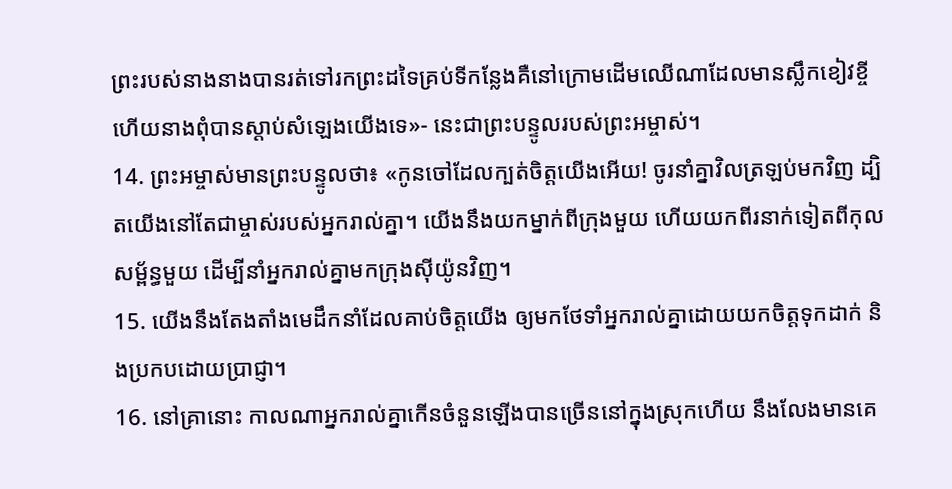ព្រះរបស់នាងនាងបានរត់ទៅរកព្រះដទៃគ្រប់ទីកន្លែងគឺនៅក្រោមដើមឈើណាដែលមានស្លឹកខៀវខ្ចីហើយនាងពុំបានស្ដាប់សំឡេងយើងទេ»- នេះជាព្រះបន្ទូលរបស់ព្រះអម្ចាស់។
14. ព្រះអម្ចាស់មានព្រះបន្ទូលថា៖ «កូនចៅដែលក្បត់ចិត្តយើងអើយ! ចូរនាំគ្នាវិលត្រឡប់មកវិញ ដ្បិតយើងនៅតែជាម្ចាស់របស់អ្នករាល់គ្នា។ យើងនឹងយកម្នាក់ពីក្រុងមួយ ហើយយកពីរនាក់ទៀតពីកុលសម្ព័ន្ធមួយ ដើម្បីនាំអ្នករាល់គ្នាមកក្រុងស៊ីយ៉ូនវិញ។
15. យើងនឹងតែងតាំងមេដឹកនាំដែលគាប់ចិត្តយើង ឲ្យមកថែទាំអ្នករាល់គ្នាដោយយកចិត្តទុកដាក់ និងប្រកបដោយប្រាជ្ញា។
16. នៅគ្រានោះ កាលណាអ្នករាល់គ្នាកើនចំនួនឡើងបានច្រើននៅក្នុងស្រុកហើយ នឹងលែងមានគេ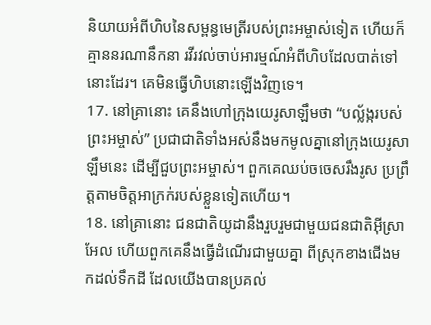និយាយអំពីហិបនៃសម្ពន្ធមេត្រីរបស់ព្រះអម្ចាស់ទៀត ហើយក៏គ្មាននរណានឹកនា រវីរវល់ចាប់អារម្មណ៍អំពីហិបដែលបាត់ទៅនោះដែរ។ គេមិនធ្វើហិបនោះឡើងវិញទេ។
17. នៅគ្រានោះ គេនឹងហៅក្រុងយេរូសាឡឹមថា “បល្ល័ង្ករបស់ព្រះអម្ចាស់” ប្រជាជាតិទាំងអស់នឹងមកមូលគ្នានៅក្រុងយេរូសាឡឹមនេះ ដើម្បីជួបព្រះអម្ចាស់។ ពួកគេឈប់ចចេសរឹងរូស ប្រព្រឹត្តតាមចិត្តអាក្រក់របស់ខ្លួនទៀតហើយ។
18. នៅគ្រានោះ ជនជាតិយូដានឹងរួបរួមជាមួយជនជាតិអ៊ីស្រាអែល ហើយពួកគេនឹងធ្វើដំណើរជាមួយគ្នា ពីស្រុកខាងជើងមកដល់ទឹកដី ដែលយើងបានប្រគល់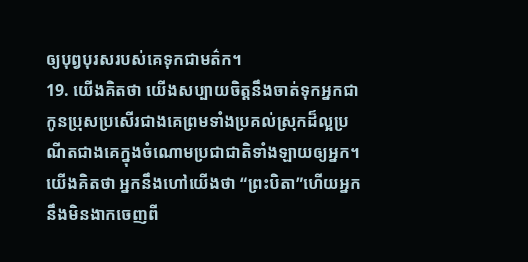ឲ្យបុព្វបុរសរបស់គេទុកជាមត៌ក។
19. យើងគិតថា យើងសប្បាយចិត្តនឹងចាត់ទុកអ្នកជាកូនប្រុសប្រសើរជាងគេព្រមទាំងប្រគល់ស្រុកដ៏ល្អប្រណីតជាងគេក្នុងចំណោមប្រជាជាតិទាំងឡាយឲ្យអ្នក។យើងគិតថា អ្នកនឹងហៅយើងថា “ព្រះបិតា”ហើយអ្នកនឹងមិនងាកចេញពី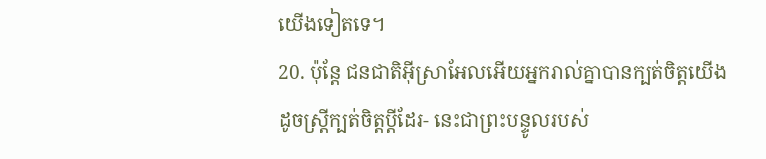យើងទៀតទេ។
20. ប៉ុន្តែ ជនជាតិអ៊ីស្រាអែលអើយអ្នករាល់គ្នាបានក្បត់ចិត្តយើងដូចស្ត្រីក្បត់ចិត្តប្ដីដែរ- នេះជាព្រះបន្ទូលរបស់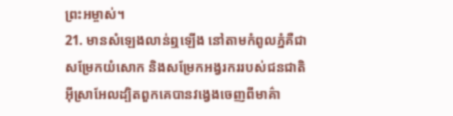ព្រះអម្ចាស់។
21. មានសំឡេងលាន់ឮឡើង នៅតាមកំពូលភ្នំគឺជាសម្រែកយំសោក និងសម្រែកអង្វរកររបស់ជនជាតិអ៊ីស្រាអែលដ្បិតពួកគេបានវង្វេងចេញពីមាគ៌ា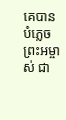គេបានបំភ្លេចព្រះអម្ចាស់ ជា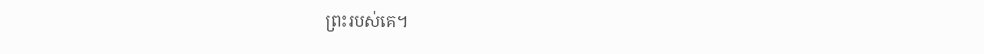ព្រះរបស់គេ។